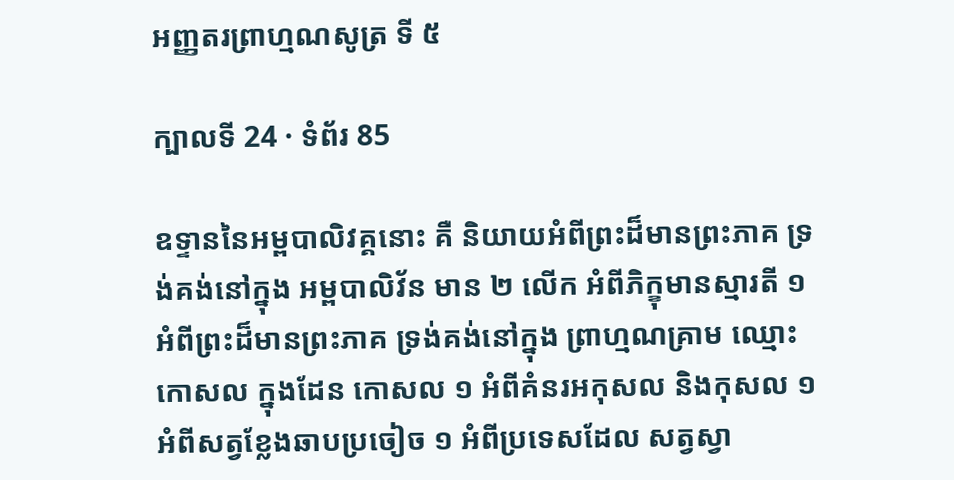អញ្ញតរព្រាហ្មណសូត្រ ទី ៥

ក្បាលទី 24 · ទំព័រ 85

ឧទ្ទាននៃអម្ពបាលិវគ្គនោះ គឺ និយាយអំពីព្រះដ៏មានព្រះភាគ ទ្រង់គង់នៅក្នុង អម្ពបាលិវ័ន មាន ២ លើក អំពីភិក្ខុមានស្មារតី ១ អំពីព្រះដ៏មានព្រះភាគ ទ្រង់គង់នៅក្នុង ព្រាហ្មណគ្រាម ឈ្មោះកោសល ក្នុងដែន កោសល ១ អំពីគំនរអកុសល និងកុសល ១ អំពីសត្វខ្លែងឆាបប្រចៀច ១ អំពីប្រទេសដែល សត្វស្វា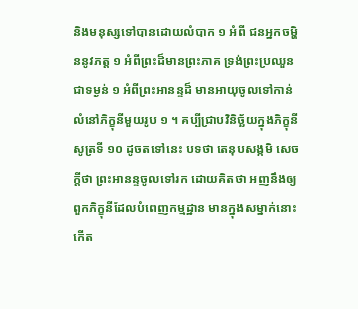និងមនុស្សទៅបានដោយលំបាក ១ អំពី ជនអ្នកចម្ហិននូវភត្ត ១ អំពីព្រះដ៏មានព្រះភាគ ទ្រង់ព្រះប្រឈួនជាទម្ងន់ ១ អំពីព្រះអានន្ទដ៏ មានអាយុចូលទៅកាន់លំនៅភិក្ខុនីមួយរូប ១ ។ គប្បីជ្រាបវិនិច្ឆ័យក្នុងភិក្ខុនីសូត្រទី ១០ ដូចតទៅនេះ បទថា តេនុបសង្កមិ សេចក្តីថា ព្រះអានន្ទចូលទៅរក ដោយគិតថា អញនឹងឲ្យ ពួកភិក្ខុនីដែលបំពេញកម្មដ្ឋាន មានក្នុងសម្នាក់នោះកើត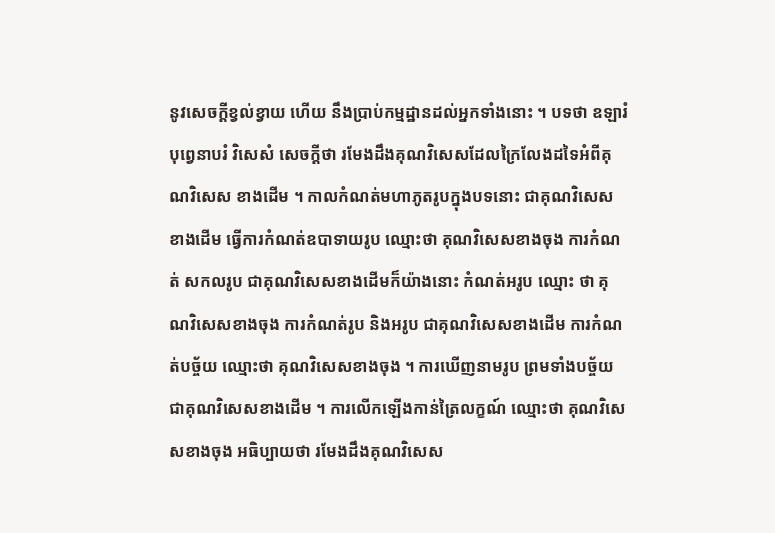នូវសេចក្តីខ្វល់ខ្វាយ ហើយ នឹងប្រាប់កម្មដ្ឋានដល់អ្នកទាំងនោះ ។ បទថា ឧឡារំ បុព្វេនាបរំ វិសេសំ សេចក្តីថា រមែងដឹងគុណវិសេសដែលក្រៃលែងដទៃអំពីគុណវិសេស ខាងដើម ។ កាលកំណត់មហាភូតរូបក្នុងបទនោះ ជាគុណវិសេស ខាងដើម ធ្វើការកំណត់ឧបាទាយរូប ឈ្មោះថា គុណវិសេសខាងចុង ការកំណត់ សកលរូប ជាគុណវិសេសខាងដើមក៏យ៉ាងនោះ កំណត់អរូប ឈ្មោះ ថា គុណវិសេសខាងចុង ការកំណត់រូប និងអរូប ជាគុណវិសេសខាងដើម ការកំណត់បច្ច័យ ឈ្មោះថា គុណវិសេសខាងចុង ។ ការឃើញនាមរូប ព្រមទាំងបច្ច័យ ជាគុណវិសេសខាងដើម ។ ការលើកឡើងកាន់ត្រៃលក្ខណ៍ ឈ្មោះថា គុណវិសេសខាងចុង អធិប្បាយថា រមែងដឹងគុណវិសេស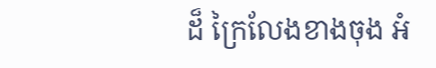ដ៏ ក្រៃលែងខាងចុង អំ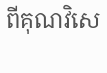ពីគុណវិសេ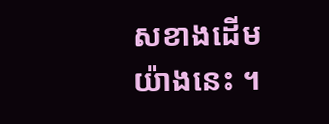សខាងដើមយ៉ាងនេះ ។